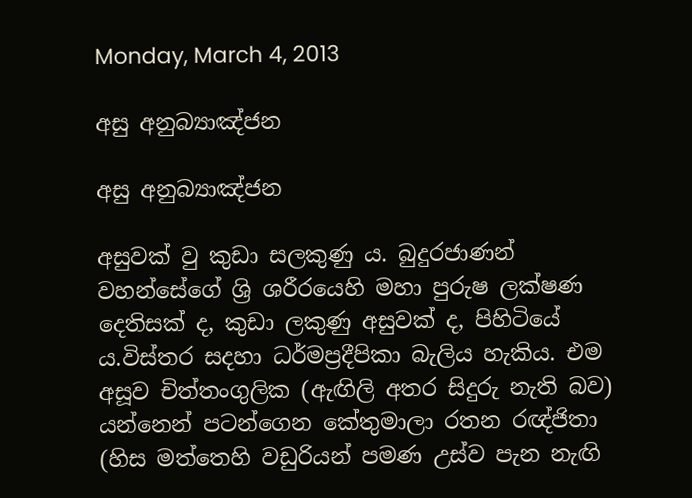Monday, March 4, 2013

අසු අනුබ්‍යාඤ්ජන

අසු අනුබ්‍යාඤ්ජන

අසුවක් වු කුඩා සලකුණු ය. බුදුරජාණන් වහන්සේගේ ශ්‍රි ශරීරයෙහි මහා පුරුෂ ලක්ෂණ දෙතිසක් ද, කුඩා ලකුණු අසුවක් ද, පිහිටියේ ය.විස්තර සදහා ධර්මප්‍රදීපිකා බැලිය හැකිය. එම අසූව චිත්තංගුලික (ඇඟිලි අතර සිදුරු නැති බව) යන්නෙන් පටන්ගෙන කේතුමාලා රතන රඥ්ජිතා (හිස මත්තෙහි වඩුරියන් පමණ උස්ව පැන නැඟි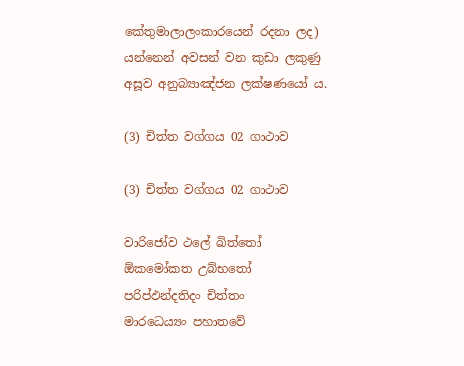කේතුමාලාලංකාරයෙන් රදනා ලද) යන්නෙන් අවසන් වන කුඩා ලකුණු අසූව අනුබ්‍යාඤ්ජන ලක්ෂණයෝ ය.

(3) චිත්ත වග්ගය 02 ගාථාව

(3) චිත්ත වග්ගය 02 ගාථාව

වාරිජෝව ථලේ ඛිත්තෝ
ඕකමෝකත උබ්භතෝ
පරිප්ඵන්දතිදං චිත්තං
මාරධෙය්‍යං පහාතවේ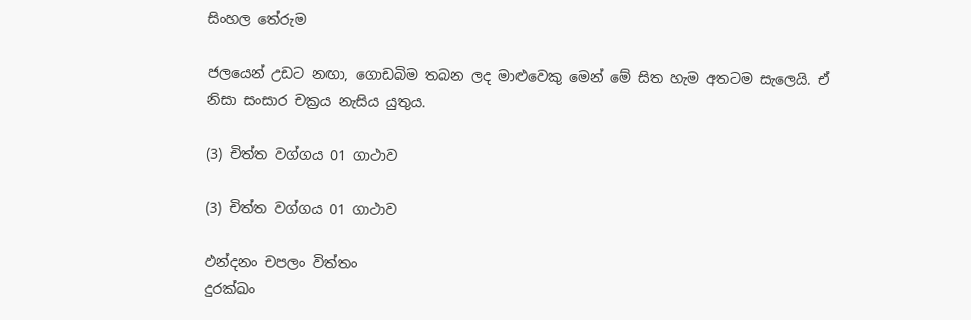සිංහල තේරුම

ජලයෙන් උඩට නඟා, ගොඩබිම තබන ලද මාළුවෙකු මෙන් මේ සිත හැම අතටම සැලෙයි. ඒ නිසා සංසාර චක්‍රය නැසිය යුතුය.

(3) චිත්ත වග්ගය 01 ගාථාව

(3) චිත්ත වග්ගය 01 ගාථාව

ඵන්දනං චපලං විත්තං
දුරක්ඛං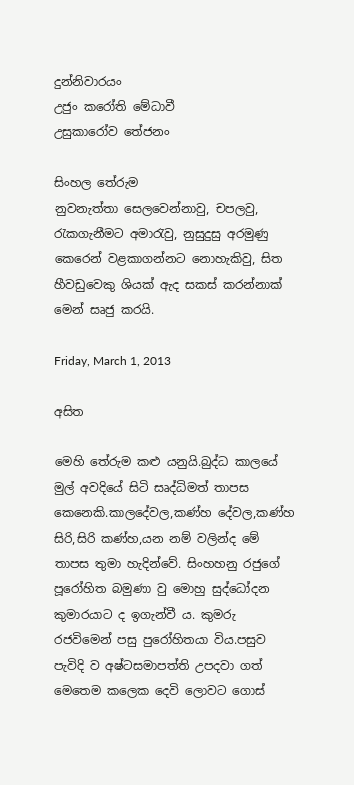දුන්නිවාරයං
උජුං කරෝති මේධාවී
උසුකාරෝව තේජනං

සිංහල තේරුම
නුවනැත්තා සෙලවෙන්නාවු, චපලවු, රැකගැනීමට අමාරැවු, නුසුදුසු අරමුණු කෙරෙන් වළකාගන්නට නොහැකිවු, සිත හීවඩුවෙකු ශියක් ඇද සකස් කරන්නාක් මෙන් සෘජු කරයි.

Friday, March 1, 2013

අසිත

මෙහි තේරුම කළු යනුයි.බුද්ධ කාලයේ මුල් අවදියේ සිටි සෘද්ධිමත් තාපස කෙනෙකි.කාලදේවල,කණ්හ දේවල,කණ්හ සිරි,සිරි කණ්හ,යන නම් වලින්ද මේ තාපස තුමා හැදින්වේ. සිංහහනු රජුගේ පූරෝහිත බමුණා වු මොහු සුද්ධෝදන කුමාරයාට ද ඉගැන්වී ය. කුමරු රජවිමෙන් පසු පුරෝහිතයා විය.පසුව පැවිදි ව අෂ්ටසමාපත්ති උපදවා ගත් මෙතෙම කලෙක දෙවි ලොවට ගොස්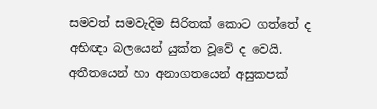සමවත් සමවැදිම සිරිතක් කොට ගත්තේ ද අභිඥා බලයෙන් යුක්ත වූවේ ද වෙයි. අතීතයෙන් හා අනාගතයෙන් අසුකපක්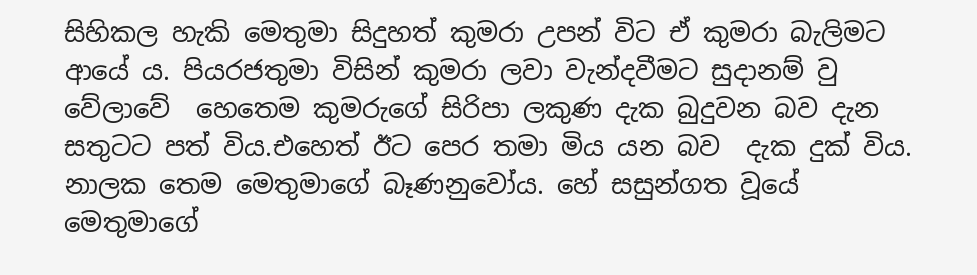සිහිකල හැකි මෙතුමා සිදුහත් කුමරා උපන් විට ඒ කුමරා බැලිමට ආයේ ය. පියරජතුමා විසින් කුමරා ලවා වැන්දවීමට සුදානම් වු වේලාවේ  හෙතෙම කුමරුගේ සිරිපා ලකුණ දැක බුදුවන බව දැන සතුටට පත් විය.එහෙත් ඊට පෙර තමා මිය යන බව  දැක දුක් විය. නාලක තෙම මෙතුමාගේ බෑණනුවෝය. හේ සසුන්ගත වූයේ මෙතුමාගේ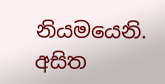නියමයෙනි. අසිත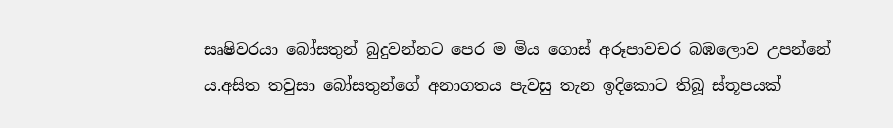සෘෂිවරයා බෝසතුන් බුදුවන්නට පෙර ම මිය ගොස් අරූපාවචර බඹලොව උපන්නේ ය.අසිත තවුසා බෝසතුන්ගේ අනාගතය පැවසු තැන ඉදිකොට තිබූ ස්තූපයක්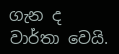ගැන ද වාර්තා වෙයි.